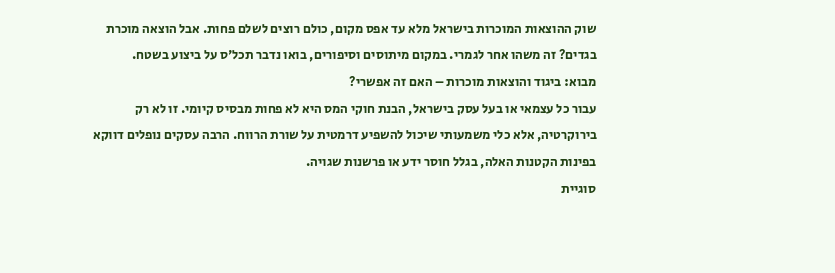שוק ההוצאות המוכרות בישראל מלא עד אפס מקום, כולם רוצים לשלם פחות. אבל הוצאה מוכרת בגדים? זה משהו אחר לגמרי. במקום מיתוסים וסיפורים, בואו נדבר תכל'ס על ביצוע בשטח.
מבוא: ביגוד והוצאות מוכרות – האם זה אפשרי?
עבור כל עצמאי או בעל עסק בישראל, הבנת חוקי המס היא לא פחות מבסיס קיומי. זו לא רק בירוקרטיה, אלא כלי משמעותי שיכול להשפיע דרמטית על שורת הרווח. הרבה עסקים נופלים דווקא בפינות הקטנות האלה, בגלל חוסר ידע או פרשנות שגויה.
סוגיית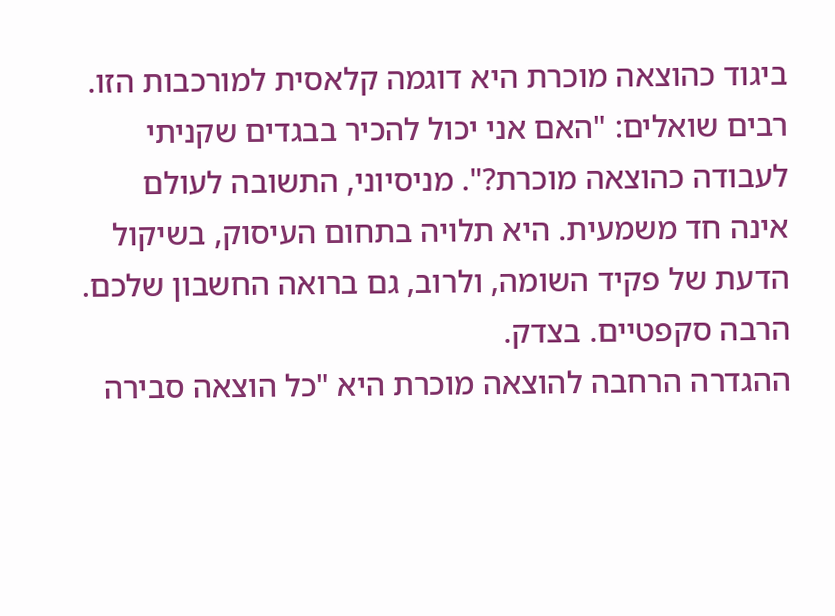ביגוד כהוצאה מוכרת היא דוגמה קלאסית למורכבות הזו. רבים שואלים: "האם אני יכול להכיר בבגדים שקניתי לעבודה כהוצאה מוכרת?". מניסיוני, התשובה לעולם אינה חד משמעית. היא תלויה בתחום העיסוק, בשיקול הדעת של פקיד השומה, ולרוב, גם ברואה החשבון שלכם. הרבה סקפטיים. בצדק.
ההגדרה הרחבה להוצאה מוכרת היא "כל הוצאה סבירה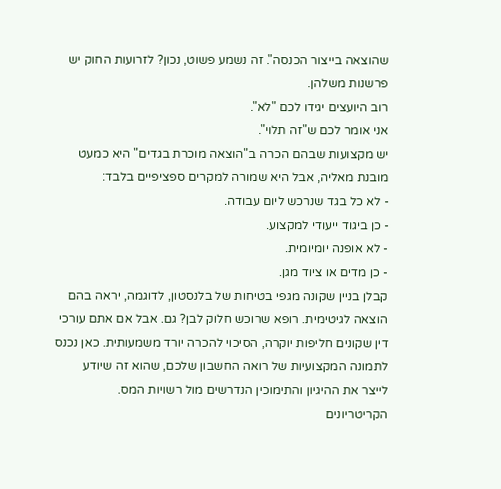שהוצאה בייצור הכנסה". זה נשמע פשוט, נכון? לזרועות החוק יש פרשנות משלהן.
רוב היועצים יגידו לכם "לא".
אני אומר לכם ש"זה תלוי".
יש מקצועות שבהם הכרה ב"הוצאה מוכרת בגדים" היא כמעט מובנת מאליה, אבל היא שמורה למקרים ספציפיים בלבד:
- לא כל בגד שנרכש ליום עבודה.
- כן ביגוד ייעודי למקצוע.
- לא אופנה יומיומית.
- כן מדים או ציוד מגן.
קבלן בניין שקונה מגפי בטיחות של בלנסטון, לדוגמה, יראה בהם הוצאה לגיטימית. רופא שרוכש חלוק לבן? גם. אבל אם אתם עורכי דין שקונים חליפות יוקרה, הסיכוי להכרה יורד משמעותית. כאן נכנס לתמונה המקצועיות של רואה החשבון שלכם, שהוא זה שיודע לייצר את ההיגיון והתימוכין הנדרשים מול רשויות המס.
הקריטריונים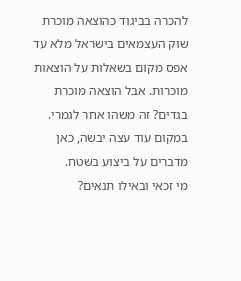להכרה בביגוד כהוצאה מוכרת
שוק העצמאים בישראל מלא עד אפס מקום בשאלות על הוצאות מוכרות. אבל הוצאה מוכרת בגדים? זה משהו אחר לגמרי. במקום עוד עצה יבשה, כאן מדברים על ביצוע בשטח.
מי זכאי ובאילו תנאים?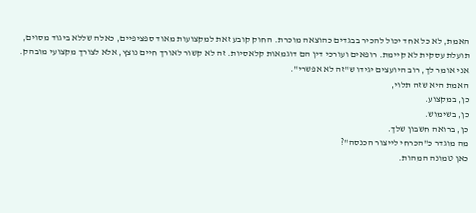האמת, לא כל אחד יכול להכיר בבגדים כהוצאה מוכרת. החוק קובע זאת למקצועות מאוד ספציפיים, כאלה שללא ביגוד מסוים, תועלת עסקית לא קיימת. רופאים ועורכי דין הם דוגמאות קלאסיות. זה לא קשור לאורך חיים נוצץ, אלא לצורך מקצועי מובהק.
אני אומר לך, רוב היועצים יגידו ש"זה לא אפשרי".
האמת היא שזה תלוי,
כן, במקצוע.
כן, בשימוש.
כן, ברואה חשבון שלך.
מה מוגדר כ"הכרחי לייצור הכנסה"?
כאן טמונה המהות.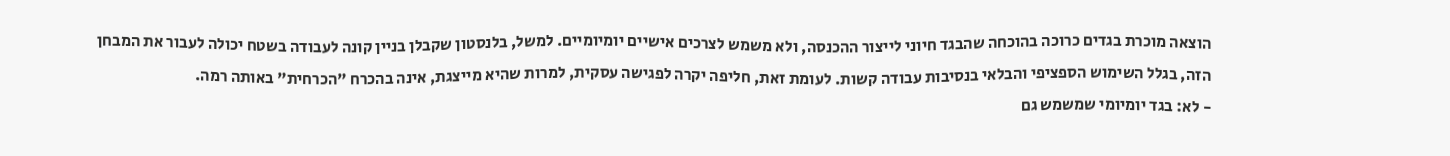הוצאה מוכרת בגדים כרוכה בהוכחה שהבגד חיוני לייצור ההכנסה, ולא משמש לצרכים אישיים יומיומיים. למשל, בלנסטון שקבלן בניין קונה לעבודה בשטח יכולה לעבור את המבחן הזה, בגלל השימוש הספציפי והבלאי בנסיבות עבודה קשות. לעומת זאת, חליפה יקרה לפגישה עסקית, למרות שהיא מייצגת, אינה בהכרח "הכרחית" באותה רמה.
- לא: בגד יומיומי שמשמש גם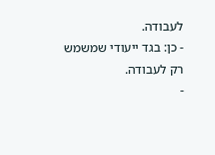לעבודה.
- כן: בגד ייעודי שמשמש רק לעבודה.
-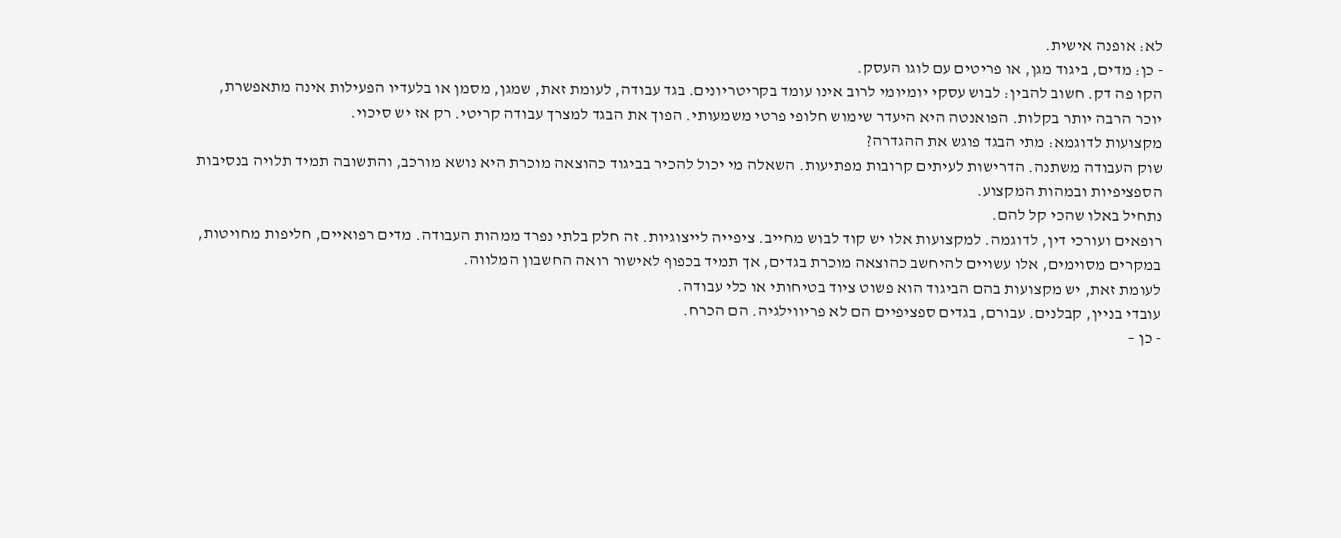לא: אופנה אישית.
- כן: מדים, ביגוד מגן, או פריטים עם לוגו העסק.
הקו פה דק. חשוב להבין: לבוש עסקי יומיומי לרוב אינו עומד בקריטריונים. בגד עבודה, לעומת זאת, שמגן, מסמן או בלעדיו הפעילות אינה מתאפשרת, יוכר הרבה יותר בקלות. הפואנטה היא היעדר שימוש חלופי פרטי משמעותי. הפוך את הבגד למצרך עבודה קריטי. רק אז יש סיכוי.
מקצועות לדוגמא: מתי הבגד פוגש את ההגדרה?
שוק העבודה משתנה. הדרישות לעיתים קרובות מפתיעות. השאלה מי יכול להכיר בביגוד כהוצאה מוכרת היא נושא מורכב, והתשובה תמיד תלויה בנסיבות הספציפיות ובמהות המקצוע.
נתחיל באלו שהכי קל להם.
רופאים ועורכי דין, לדוגמה. למקצועות אלו יש קוד לבוש מחייב. ציפייה לייצוגיות. זה חלק בלתי נפרד ממהות העבודה. מדים רפואיים, חליפות מחויטות, במקרים מסוימים, אלו עשויים להיחשב כהוצאה מוכרת בגדים, אך תמיד בכפוף לאישור רואה החשבון המלווה.
לעומת זאת, יש מקצועות בהם הביגוד הוא פשוט ציוד בטיחותי או כלי עבודה.
עובדי בניין, קבלנים. עבורם, בגדים ספציפיים הם לא פריווילגיה. הם הכרח.
- כן –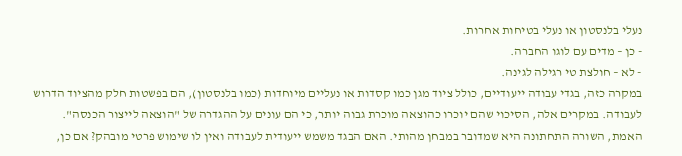נעלי בלנסטון או נעלי בטיחות אחרות.
- כן – מדים עם לוגו החברה.
- לא – חולצת טי רגילה לגינה.
במקרה כזה, בגדי עבודה ייעודיים, כולל ציוד מגן כמו קסדות או נעליים מיוחדות (כמו בלנסטון), הם בפשטות חלק מהציוד הדרוש לעבודה. במקרים אלה, הסיכוי שהם יוכרו כהוצאה מוכרת גבוה יותר, כי הם עונים על ההגדרה של "הוצאה לייצור הכנסה".
האמת, השורה התחתונה היא שמדובר במבחן מהותי. האם הבגד משמש ייעודית לעבודה ואין לו שימוש פרטי מובהק? אם כן,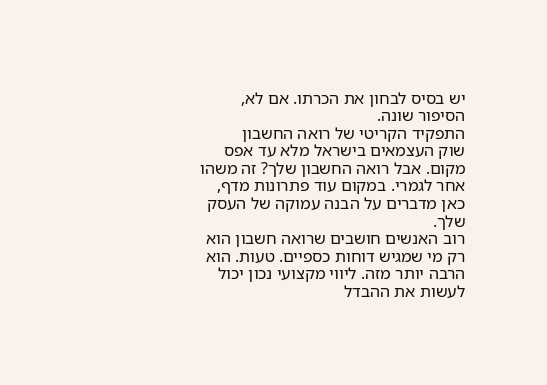יש בסיס לבחון את הכרתו. אם לא, הסיפור שונה.
התפקיד הקריטי של רואה החשבון
שוק העצמאים בישראל מלא עד אפס מקום. אבל רואה החשבון שלך? זה משהו אחר לגמרי. במקום עוד פתרונות מדף, כאן מדברים על הבנה עמוקה של העסק שלך.
רוב האנשים חושבים שרואה חשבון הוא רק מי שמגיש דוחות כספיים. טעות. הוא הרבה יותר מזה. ליווי מקצועי נכון יכול לעשות את ההבדל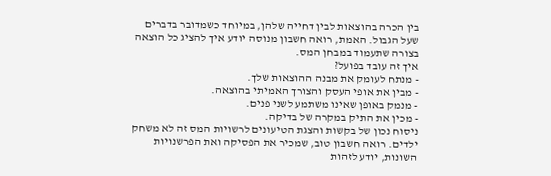בין הכרה בהוצאות לבין דחייה שלהן, במיוחד כשמדובר בדברים שעל הגבול. האמת, רואה חשבון מנוסה יודע איך להציג כל הוצאה בצורה שתעמוד במבחן המס.
איך זה עובד בפועל?
- מנתח לעומק את מבנה ההוצאות שלך.
- מבין את אופי העסק והצורך האמיתי בהוצאה.
- מנמק באופן שאינו משתמע לשני פנים.
- מכין את התיק במקרה של בדיקה.
ניסוח נכון של בקשות והצגת הטיעונים לרשויות המס זה לא משחק ילדים. רואה חשבון טוב, שמכיר את הפסיקה ואת הפרשנויות השונות, יודע לזהות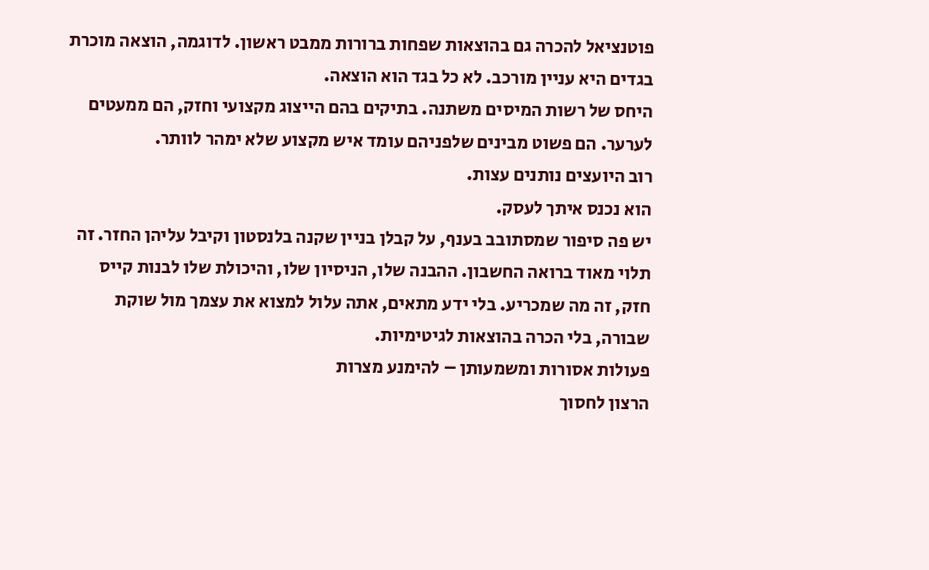פוטנציאל להכרה גם בהוצאות שפחות ברורות ממבט ראשון. לדוגמה, הוצאה מוכרת בגדים היא עניין מורכב. לא כל בגד הוא הוצאה.
היחס של רשות המיסים משתנה. בתיקים בהם הייצוג מקצועי וחזק, הם ממעטים לערער. הם פשוט מבינים שלפניהם עומד איש מקצוע שלא ימהר לוותר.
רוב היועצים נותנים עצות.
הוא נכנס איתך לעסק.
יש פה סיפור שמסתובב בענף, על קבלן בניין שקנה בלנסטון וקיבל עליהן החזר. זה תלוי מאוד ברואה החשבון. ההבנה שלו, הניסיון שלו, והיכולת שלו לבנות קייס חזק, זה מה שמכריע. בלי ידע מתאים, אתה עלול למצוא את עצמך מול שוקת שבורה, בלי הכרה בהוצאות לגיטימיות.
פעולות אסורות ומשמעותן – להימנע מצרות
הרצון לחסוך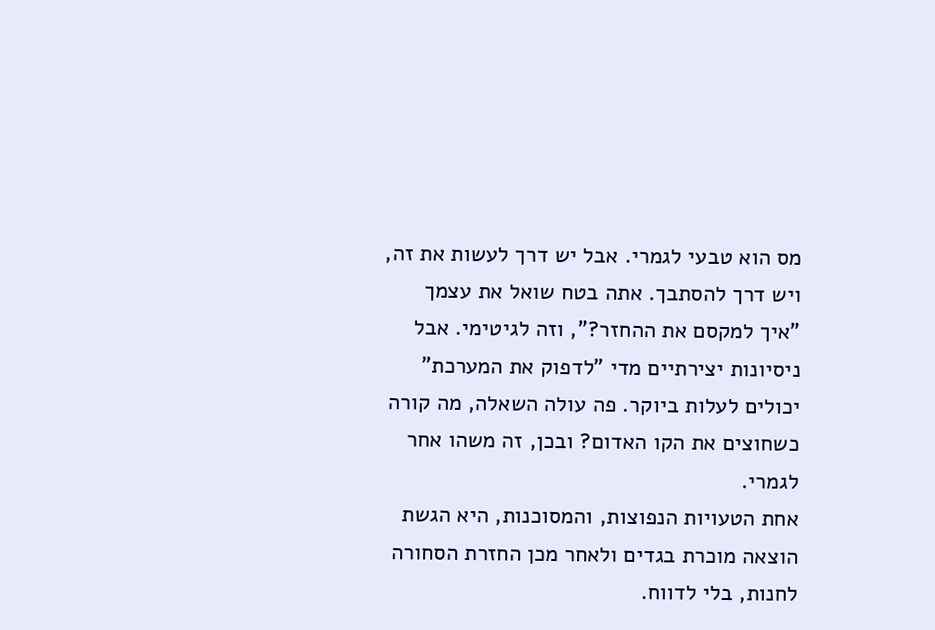מס הוא טבעי לגמרי. אבל יש דרך לעשות את זה, ויש דרך להסתבך. אתה בטח שואל את עצמך "איך למקסם את ההחזר?", וזה לגיטימי. אבל ניסיונות יצירתיים מדי "לדפוק את המערכת" יכולים לעלות ביוקר. פה עולה השאלה, מה קורה כשחוצים את הקו האדום? ובכן, זה משהו אחר לגמרי.
אחת הטעויות הנפוצות, והמסוכנות, היא הגשת הוצאה מוכרת בגדים ולאחר מכן החזרת הסחורה לחנות, בלי לדווח.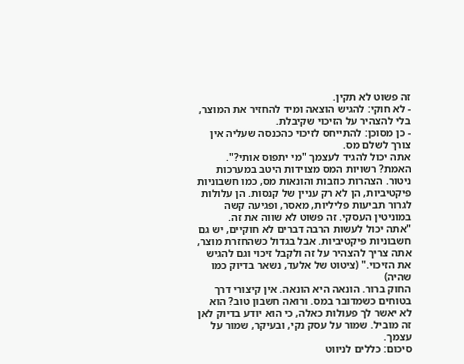זה פשוט לא תקין.
- לא חוקי: להגיש הוצאה ומיד להחזיר את המוצר, בלי להצהיר על הזיכוי שקיבלת.
- כן מסוכן: להתייחס לזיכוי כהכנסה שעליה אין צורך לשלם מס.
אתה יכול להגיד לעצמך "מי יתפוס אותי?". האמת? רשויות המס מצוידות היטב במערכות ניטור. הצהרות כוזבות והונאות מס, כמו חשבוניות פיקטיביות, הן לא רק עניין של קנסות. הן עלולות לגרור תביעות פליליות, מאסר, ופגיעה קשה במוניטין העסקי. זה פשוט לא שווה את זה.
"אתה יכול לעשות הרבה דברים לא חוקיים, יש גם חשבוניות פיקטיביות. אבל בגדול כשהחזרת מוצר, אתה צריך להצהיר על זה ולקבל זיכוי וגם להגיש את הזיכוי." (ציטוט של אלעד, נשאר בדיוק כמו שהיה)
החוק ברור. הונאה היא הונאה. אין קיצורי דרך בטוחים כשמדובר במס. ורואה חשבון טוב? הוא לא יאשר לך פעולות כאלה, כי הוא יודע בדיוק לאן זה מוביל. שמור על עסק נקי, ובעיקר, שמור על עצמך.
סיכום: כללים לניווט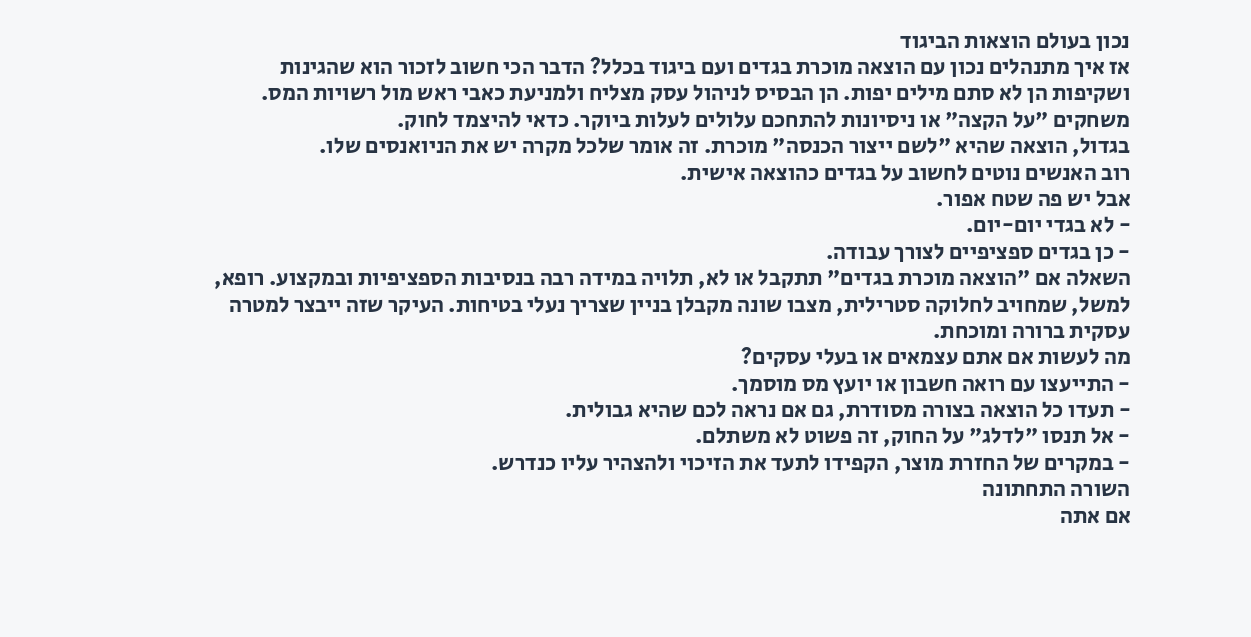נכון בעולם הוצאות הביגוד
אז איך מתנהלים נכון עם הוצאה מוכרת בגדים ועם ביגוד בכלל? הדבר הכי חשוב לזכור הוא שהגינות ושקיפות הן לא סתם מילים יפות. הן הבסיס לניהול עסק מצליח ולמניעת כאבי ראש מול רשויות המס. משחקים "על הקצה" או ניסיונות להתחכם עלולים לעלות ביוקר. כדאי להיצמד לחוק.
בגדול, הוצאה שהיא "לשם ייצור הכנסה" מוכרת. זה אומר שלכל מקרה יש את הניואנסים שלו.
רוב האנשים נוטים לחשוב על בגדים כהוצאה אישית.
אבל יש פה שטח אפור.
- לא בגדי יום-יום.
- כן בגדים ספציפיים לצורך עבודה.
השאלה אם "הוצאה מוכרת בגדים" תתקבל או לא, תלויה במידה רבה בנסיבות הספציפיות ובמקצוע. רופא, למשל, שמחויב לחלוקה סטרילית, מצבו שונה מקבלן בניין שצריך נעלי בטיחות. העיקר שזה ייבצר למטרה עסקית ברורה ומוכחת.
מה לעשות אם אתם עצמאים או בעלי עסקים?
- התייעצו עם רואה חשבון או יועץ מס מוסמך.
- תעדו כל הוצאה בצורה מסודרת, גם אם נראה לכם שהיא גבולית.
- אל תנסו "לדלג" על החוק, זה פשוט לא משתלם.
- במקרים של החזרת מוצר, הקפידו לתעד את הזיכוי ולהצהיר עליו כנדרש.
השורה התחתונה
אם אתה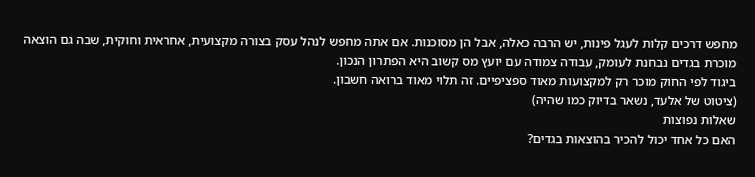מחפש דרכים קלות לעגל פינות, יש הרבה כאלה, אבל הן מסוכנות. אם אתה מחפש לנהל עסק בצורה מקצועית, אחראית וחוקית, שבה גם הוצאה מוכרת בגדים נבחנת לעומק, עבודה צמודה עם יועץ מס קשוב היא הפתרון הנכון.
ביגוד לפי החוק מוכר רק למקצועות מאוד ספציפיים. זה תלוי מאוד ברואה חשבון.
(ציטוט של אלעד, נשאר בדיוק כמו שהיה)
שאלות נפוצות
האם כל אחד יכול להכיר בהוצאות בגדים?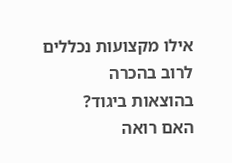אילו מקצועות נכללים לרוב בהכרה בהוצאות ביגוד?
האם רואה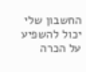החשבון שלי יכול להשפיע על הכרה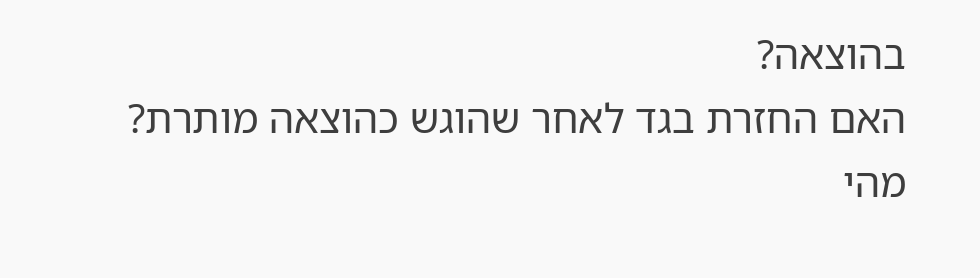בהוצאה?
האם החזרת בגד לאחר שהוגש כהוצאה מותרת?
מהי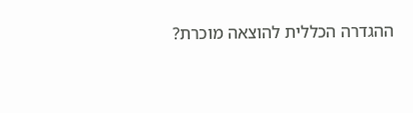ההגדרה הכללית להוצאה מוכרת?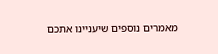מאמרים נוספים שיעניינו אתכם